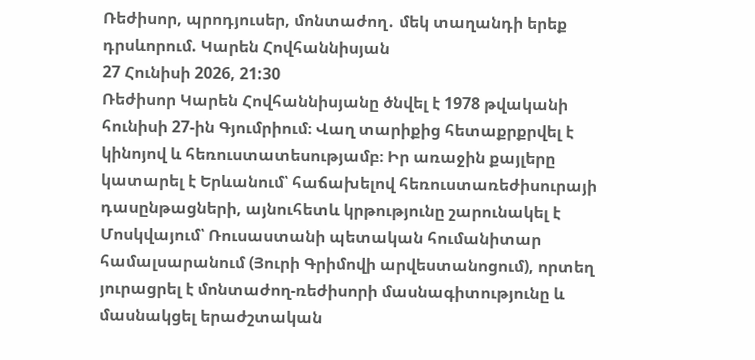Ռեժիսոր, պրոդյուսեր, մոնտաժող․ մեկ տաղանդի երեք դրսևորում. Կարեն Հովհաննիսյան
27 Հունիսի 2026, 21:30
Ռեժիսոր Կարեն Հովհաննիսյանը ծնվել է 1978 թվականի հունիսի 27-ին Գյումրիում։ Վաղ տարիքից հետաքրքրվել է կինոյով և հեռուստատեսությամբ։ Իր առաջին քայլերը կատարել է Երևանում՝ հաճախելով հեռուստառեժիսուրայի դասընթացների, այնուհետև կրթությունը շարունակել է Մոսկվայում՝ Ռուսաստանի պետական հումանիտար համալսարանում (Յուրի Գրիմովի արվեստանոցում), որտեղ յուրացրել է մոնտաժող-ռեժիսորի մասնագիտությունը և մասնակցել երաժշտական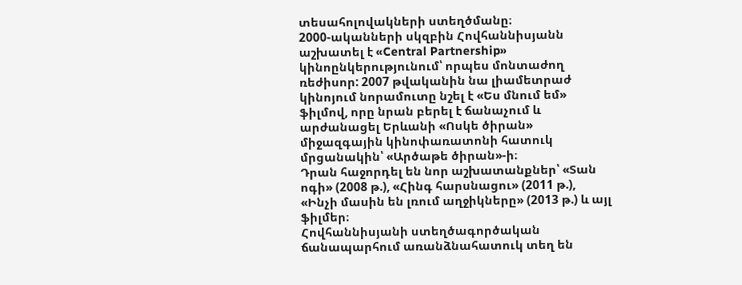տեսահոլովակների ստեղծմանը։
2000-ականների սկզբին Հովհաննիսյանն աշխատել է «Central Partnership» կինոընկերությունում՝ որպես մոնտաժող ռեժիսոր: 2007 թվականին նա լիամետրաժ կինոյում նորամուտը նշել է «Ես մնում եմ» ֆիլմով, որը նրան բերել է ճանաչում և արժանացել Երևանի «Ոսկե ծիրան» միջազգային կինոփառատոնի հատուկ մրցանակին՝ «Արծաթե ծիրան»-ի։
Դրան հաջորդել են նոր աշխատանքներ՝ «Տան ոգի» (2008 թ.), «Հինգ հարսնացու» (2011 թ.), «Ինչի մասին են լռում աղջիկները» (2013 թ.) և այլ ֆիլմեր։
Հովհաննիսյանի ստեղծագործական ճանապարհում առանձնահատուկ տեղ են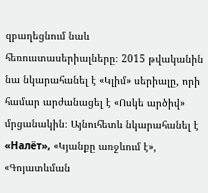զբաղեցնում նաև հեռուստասերիալները։ 2015 թվականին նա նկարահանել է «Կլիմ» սերիալը, որի համար արժանացել է «Ոսկե արծիվ» մրցանակին։ Այնուհետև նկարահանել է «Налёт», «Կյանքը առջևում է», «Գոյատևման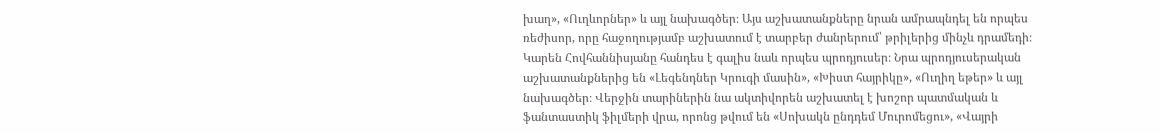խաղ», «Ուղևորներ» և այլ նախագծեր։ Այս աշխատանքները նրան ամրապնդել են որպես ռեժիսոր, որը հաջողությամբ աշխատում է տարբեր ժանրերում՝ թրիլերից մինչև դրամեդի։
Կարեն Հովհաննիսյանը հանդես է գալիս նաև որպես պրոդյուսեր։ Նրա պրոդյուսերական աշխատանքներից են «Լեգենդներ Կրուգի մասին», «Խիստ հայրիկը», «Ուղիղ եթեր» և այլ նախագծեր։ Վերջին տարիներին նա ակտիվորեն աշխատել է խոշոր պատմական և ֆանտաստիկ ֆիլմերի վրա, որոնց թվում են «Սոխակն ընդդեմ Մուրոմեցու», «Վայրի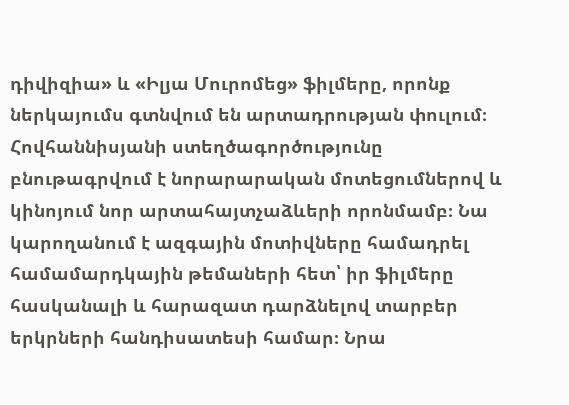դիվիզիա» և «Իլյա Մուրոմեց» ֆիլմերը, որոնք ներկայումս գտնվում են արտադրության փուլում։
Հովհաննիսյանի ստեղծագործությունը բնութագրվում է նորարարական մոտեցումներով և կինոյում նոր արտահայտչաձևերի որոնմամբ։ Նա կարողանում է ազգային մոտիվները համադրել համամարդկային թեմաների հետ՝ իր ֆիլմերը հասկանալի և հարազատ դարձնելով տարբեր երկրների հանդիսատեսի համար։ Նրա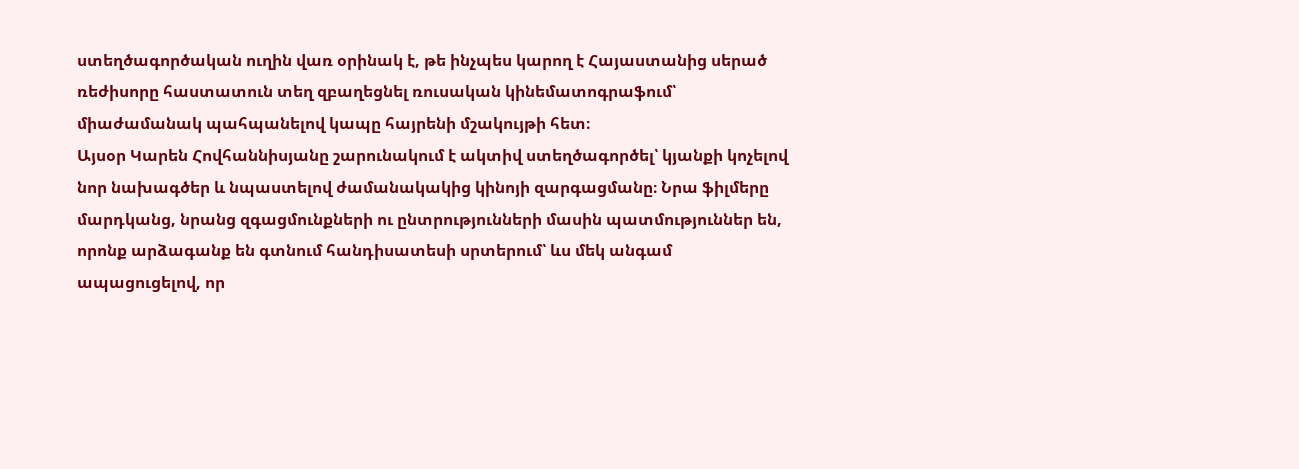ստեղծագործական ուղին վառ օրինակ է, թե ինչպես կարող է Հայաստանից սերած ռեժիսորը հաստատուն տեղ զբաղեցնել ռուսական կինեմատոգրաֆում՝ միաժամանակ պահպանելով կապը հայրենի մշակույթի հետ։
Այսօր Կարեն Հովհաննիսյանը շարունակում է ակտիվ ստեղծագործել՝ կյանքի կոչելով նոր նախագծեր և նպաստելով ժամանակակից կինոյի զարգացմանը։ Նրա ֆիլմերը մարդկանց, նրանց զգացմունքների ու ընտրությունների մասին պատմություններ են, որոնք արձագանք են գտնում հանդիսատեսի սրտերում՝ ևս մեկ անգամ ապացուցելով, որ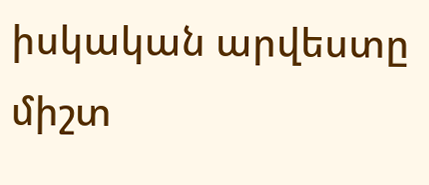իսկական արվեստը միշտ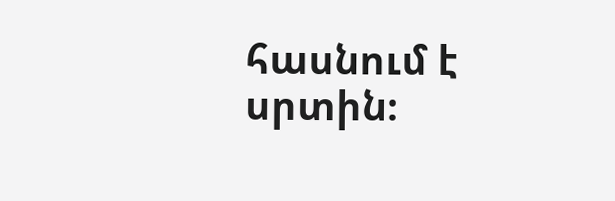հասնում է սրտին։